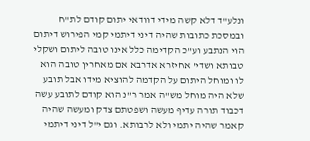ונלע"ד דלא קשה מידי דוודאי יתום קודם לת"ח ובמסכת כתובות שהיה דיני דיתמי קמי הפירוש דיתום הוי הנתבע וע"כ הקדימה כלל אינו טובה ליתום ושקלי טבותא ושדי' אחיזרא אדרבא אם מאחרין טובה הוא לו ומוחל היתום על הקדמה להוציא מידו אבל תובע שלא היה מוחל מש"ה אמר ר"נ הוא קודם לתובע עשה דכבוד תורה עדיף מעשה ושפטתם צדק ומעשה שהיה קאמר שהיה יתמי ולא לרבותא. וגם י"ל דיני דיתמי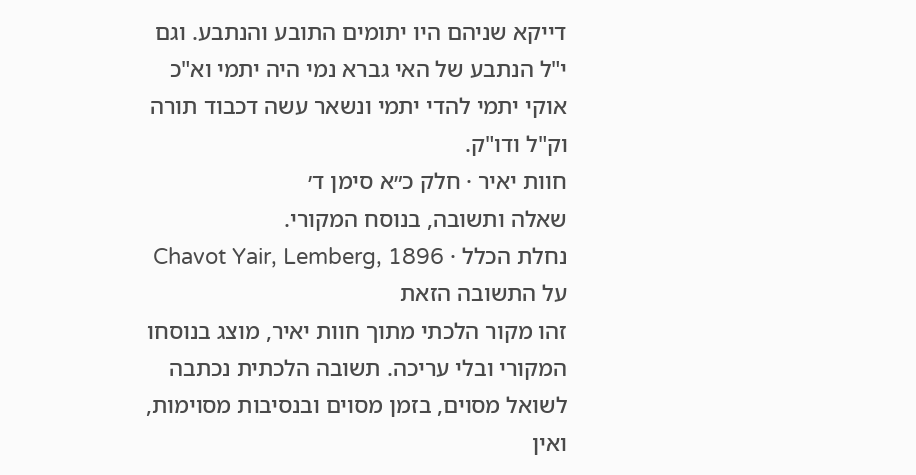דייקא שניהם היו יתומים התובע והנתבע. וגם י"ל הנתבע של האי גברא נמי היה יתמי וא"כ אוקי יתמי להדי יתמי ונשאר עשה דכבוד תורה וק"ל ודו"ק.
חוות יאיר · חלק כ״א סימן ד׳
שאלה ותשובה, בנוסח המקורי.
נחלת הכלל · Chavot Yair, Lemberg, 1896
על התשובה הזאת
זהו מקור הלכתי מתוך חוות יאיר, מוצג בנוסחו המקורי ובלי עריכה. תשובה הלכתית נכתבה לשואל מסוים, בזמן מסוים ובנסיבות מסוימות, ואין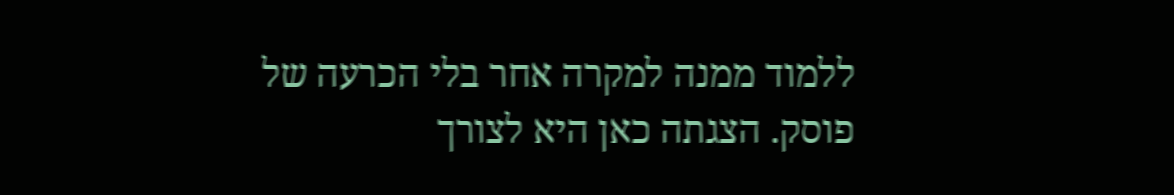ללמוד ממנה למקרה אחר בלי הכרעה של פוסק. הצגתה כאן היא לצורך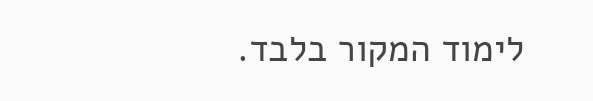לימוד המקור בלבד.